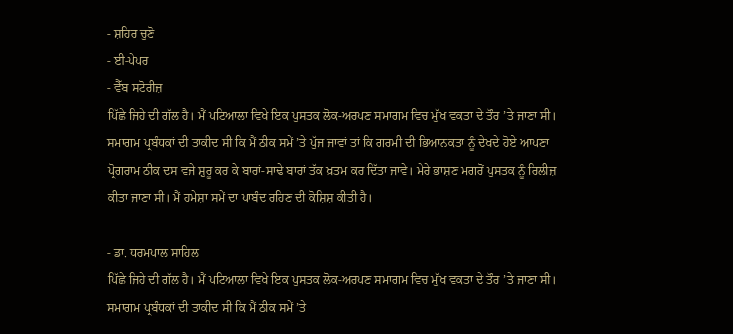- ਸ਼ਹਿਰ ਚੁਣੋ
- ਈ-ਪੇਪਰ
- ਵੈੱਬ ਸਟੋਰੀਜ਼
ਪਿੱਛੇ ਜਿਹੇ ਦੀ ਗੱਲ ਹੈ। ਮੈਂ ਪਟਿਆਲਾ ਵਿਖੇ ਇਕ ਪੁਸਤਕ ਲੋਕ-ਅਰਪਣ ਸਮਾਗਮ ਵਿਚ ਮੁੱਖ ਵਕਤਾ ਦੇ ਤੌਰ ’ਤੇ ਜਾਣਾ ਸੀ। ਸਮਾਗਮ ਪ੍ਰਬੰਧਕਾਂ ਦੀ ਤਾਕੀਦ ਸੀ ਕਿ ਮੈਂ ਠੀਕ ਸਮੇਂ ’ਤੇ ਪੁੱਜ ਜਾਵਾਂ ਤਾਂ ਕਿ ਗਰਮੀ ਦੀ ਭਿਆਨਕਤਾ ਨੂੰ ਦੇਖਦੇ ਹੋਏ ਆਪਣਾ ਪ੍ਰੋਗਰਾਮ ਠੀਕ ਦਸ ਵਜੇ ਸ਼ੁਰੂ ਕਰ ਕੇ ਬਾਰਾਂ-ਸਾਢੇ ਬਾਰਾਂ ਤੱਕ ਖ਼ਤਮ ਕਰ ਦਿੱਤਾ ਜਾਵੇ। ਮੇਰੇ ਭਾਸ਼ਣ ਮਗਰੋਂ ਪੁਸਤਕ ਨੂੰ ਰਿਲੀਜ਼ ਕੀਤਾ ਜਾਣਾ ਸੀ। ਮੈਂ ਹਮੇਸ਼ਾ ਸਮੇਂ ਦਾ ਪਾਬੰਦ ਰਹਿਣ ਦੀ ਕੋਸ਼ਿਸ਼ ਕੀਤੀ ਹੈ।

- ਡਾ. ਧਰਮਪਾਲ ਸਾਹਿਲ
ਪਿੱਛੇ ਜਿਹੇ ਦੀ ਗੱਲ ਹੈ। ਮੈਂ ਪਟਿਆਲਾ ਵਿਖੇ ਇਕ ਪੁਸਤਕ ਲੋਕ-ਅਰਪਣ ਸਮਾਗਮ ਵਿਚ ਮੁੱਖ ਵਕਤਾ ਦੇ ਤੌਰ ’ਤੇ ਜਾਣਾ ਸੀ। ਸਮਾਗਮ ਪ੍ਰਬੰਧਕਾਂ ਦੀ ਤਾਕੀਦ ਸੀ ਕਿ ਮੈਂ ਠੀਕ ਸਮੇਂ ’ਤੇ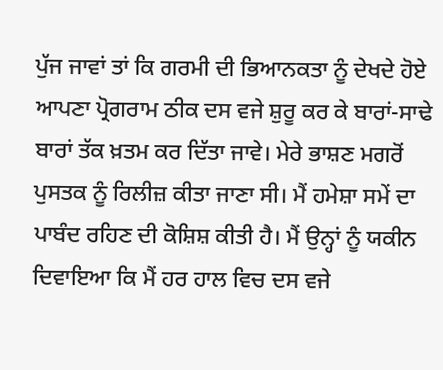ਪੁੱਜ ਜਾਵਾਂ ਤਾਂ ਕਿ ਗਰਮੀ ਦੀ ਭਿਆਨਕਤਾ ਨੂੰ ਦੇਖਦੇ ਹੋਏ ਆਪਣਾ ਪ੍ਰੋਗਰਾਮ ਠੀਕ ਦਸ ਵਜੇ ਸ਼ੁਰੂ ਕਰ ਕੇ ਬਾਰਾਂ-ਸਾਢੇ ਬਾਰਾਂ ਤੱਕ ਖ਼ਤਮ ਕਰ ਦਿੱਤਾ ਜਾਵੇ। ਮੇਰੇ ਭਾਸ਼ਣ ਮਗਰੋਂ ਪੁਸਤਕ ਨੂੰ ਰਿਲੀਜ਼ ਕੀਤਾ ਜਾਣਾ ਸੀ। ਮੈਂ ਹਮੇਸ਼ਾ ਸਮੇਂ ਦਾ ਪਾਬੰਦ ਰਹਿਣ ਦੀ ਕੋਸ਼ਿਸ਼ ਕੀਤੀ ਹੈ। ਮੈਂ ਉਨ੍ਹਾਂ ਨੂੰ ਯਕੀਨ ਦਿਵਾਇਆ ਕਿ ਮੈਂ ਹਰ ਹਾਲ ਵਿਚ ਦਸ ਵਜੇ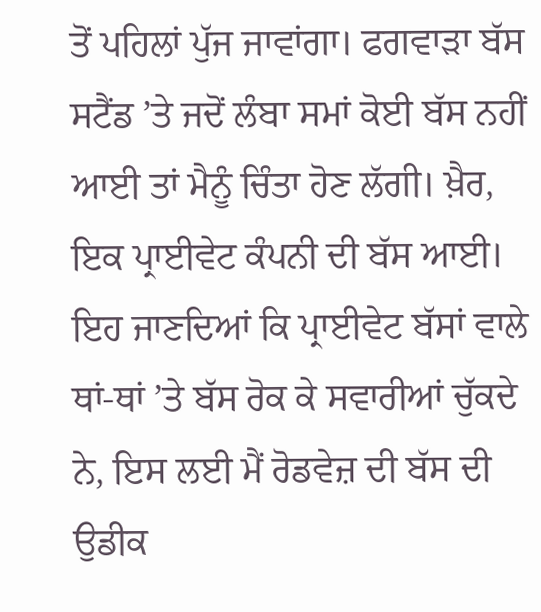ਤੋਂ ਪਹਿਲਾਂ ਪੁੱਜ ਜਾਵਾਂਗਾ। ਫਗਵਾੜਾ ਬੱਸ ਸਟੈਂਡ ’ਤੇ ਜਦੋਂ ਲੰਬਾ ਸਮਾਂ ਕੋਈ ਬੱਸ ਨਹੀਂ ਆਈ ਤਾਂ ਮੈਨੂੰ ਚਿੰਤਾ ਹੋਣ ਲੱਗੀ। ਖ਼ੈਰ, ਇਕ ਪ੍ਰਾਈਵੇਟ ਕੰਪਨੀ ਦੀ ਬੱਸ ਆਈ। ਇਹ ਜਾਣਦਿਆਂ ਕਿ ਪ੍ਰਾਈਵੇਟ ਬੱਸਾਂ ਵਾਲੇ ਥਾਂ-ਥਾਂ ’ਤੇ ਬੱਸ ਰੋਕ ਕੇ ਸਵਾਰੀਆਂ ਚੁੱਕਦੇ ਨੇ, ਇਸ ਲਈ ਮੈਂ ਰੋਡਵੇਜ਼ ਦੀ ਬੱਸ ਦੀ ਉਡੀਕ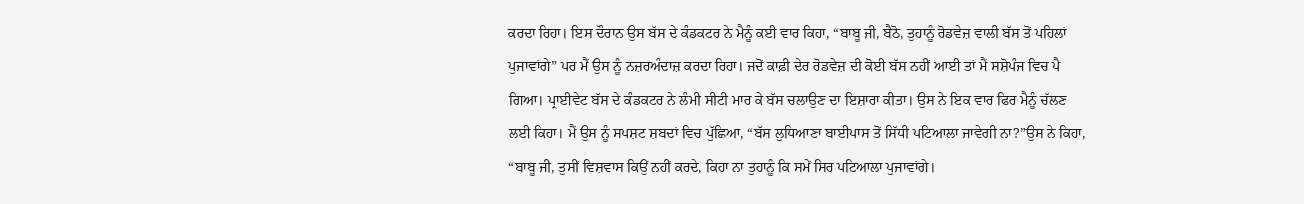ਕਰਦਾ ਰਿਹਾ। ਇਸ ਦੌਰਾਨ ਉਸ ਬੱਸ ਦੇ ਕੰਡਕਟਰ ਨੇ ਮੈਨੂੰ ਕਈ ਵਾਰ ਕਿਹਾ, “ਬਾਬੂ ਜੀ, ਬੈਠੋ, ਤੁਹਾਨੂੰ ਰੋਡਵੇਜ਼ ਵਾਲੀ ਬੱਸ ਤੋਂ ਪਹਿਲਾਂ ਪੁਜਾਵਾਂਗੇ” ਪਰ ਮੈਂ ਉਸ ਨੂੰ ਨਜ਼ਰਅੰਦਾਜ਼ ਕਰਦਾ ਰਿਹਾ। ਜਦੋਂ ਕਾਫ਼ੀ ਦੇਰ ਰੋਡਵੇਜ਼ ਦੀ ਕੋਈ ਬੱਸ ਨਹੀਂ ਆਈ ਤਾਂ ਮੈਂ ਸਸ਼ੋਪੰਜ ਵਿਚ ਪੈ ਗਿਆ। ਪ੍ਰਾਈਵੇਟ ਬੱਸ ਦੇ ਕੰਡਕਟਰ ਨੇ ਲੰਮੀ ਸੀਟੀ ਮਾਰ ਕੇ ਬੱਸ ਚਲਾਉਣ ਦਾ ਇਸ਼ਾਰਾ ਕੀਤਾ। ਉਸ ਨੇ ਇਕ ਵਾਰ ਫਿਰ ਮੈਨੂੰ ਚੱਲਣ ਲਈ ਕਿਹਾ। ਮੈਂ ਉਸ ਨੂੰ ਸਪਸ਼ਟ ਸ਼ਬਦਾਂ ਵਿਚ ਪੁੱਛਿਆ, “ਬੱਸ ਲੁਧਿਆਣਾ ਬਾਈਪਾਸ ਤੋਂ ਸਿੱਧੀ ਪਟਿਆਲਾ ਜਾਵੇਗੀ ਨਾ?”ਉਸ ਨੇ ਕਿਹਾ, “ਬਾਬੂ ਜੀ, ਤੁਸੀਂ ਵਿਸ਼ਵਾਸ ਕਿਉਂ ਨਹੀਂ ਕਰਦੇ, ਕਿਹਾ ਨਾ ਤੁਹਾਨੂੰ ਕਿ ਸਮੇਂ ਸਿਰ ਪਟਿਆਲਾ ਪੁਜਾਵਾਂਗੇ।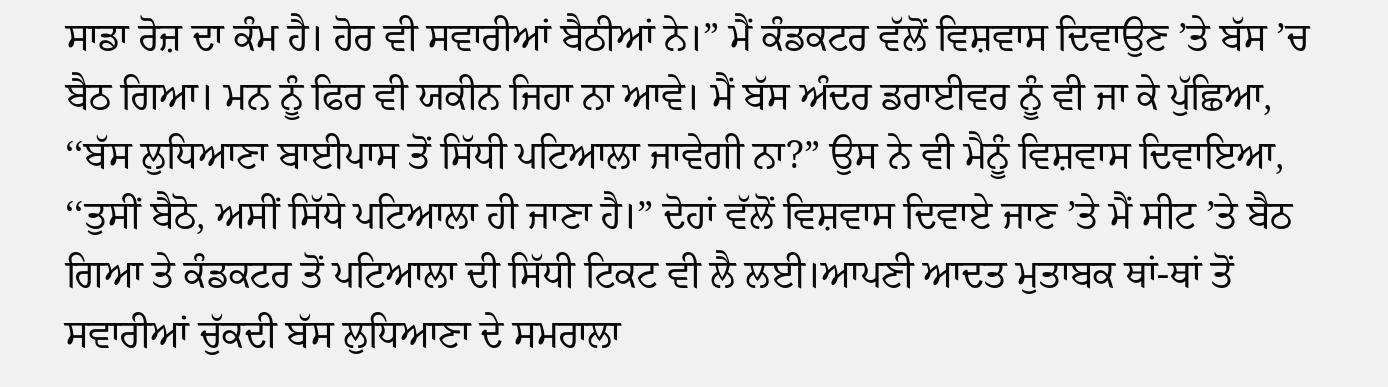ਸਾਡਾ ਰੋਜ਼ ਦਾ ਕੰਮ ਹੈ। ਹੋਰ ਵੀ ਸਵਾਰੀਆਂ ਬੈਠੀਆਂ ਨੇ।” ਮੈਂ ਕੰਡਕਟਰ ਵੱਲੋਂ ਵਿਸ਼ਵਾਸ ਦਿਵਾਉਣ ’ਤੇ ਬੱਸ ’ਚ ਬੈਠ ਗਿਆ। ਮਨ ਨੂੰ ਫਿਰ ਵੀ ਯਕੀਨ ਜਿਹਾ ਨਾ ਆਵੇ। ਮੈਂ ਬੱਸ ਅੰਦਰ ਡਰਾਈਵਰ ਨੂੰ ਵੀ ਜਾ ਕੇ ਪੁੱਛਿਆ, ‘‘ਬੱਸ ਲੁਧਿਆਣਾ ਬਾਈਪਾਸ ਤੋਂ ਸਿੱਧੀ ਪਟਿਆਲਾ ਜਾਵੇਗੀ ਨਾ?” ਉਸ ਨੇ ਵੀ ਮੈਨੂੰ ਵਿਸ਼ਵਾਸ ਦਿਵਾਇਆ, ‘‘ਤੁਸੀਂ ਬੈਠੋ, ਅਸੀਂ ਸਿੱਧੇ ਪਟਿਆਲਾ ਹੀ ਜਾਣਾ ਹੈ।” ਦੋਹਾਂ ਵੱਲੋਂ ਵਿਸ਼ਵਾਸ ਦਿਵਾਏ ਜਾਣ ’ਤੇ ਮੈਂ ਸੀਟ ’ਤੇ ਬੈਠ ਗਿਆ ਤੇ ਕੰਡਕਟਰ ਤੋਂ ਪਟਿਆਲਾ ਦੀ ਸਿੱਧੀ ਟਿਕਟ ਵੀ ਲੈ ਲਈ।ਆਪਣੀ ਆਦਤ ਮੁਤਾਬਕ ਥਾਂ-ਥਾਂ ਤੋਂ ਸਵਾਰੀਆਂ ਚੁੱਕਦੀ ਬੱਸ ਲੁਧਿਆਣਾ ਦੇ ਸਮਰਾਲਾ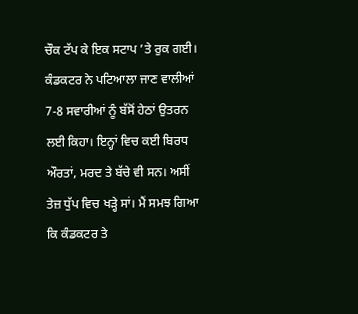ਚੌਕ ਟੱਪ ਕੇ ਇਕ ਸਟਾਪ ’ਤੇ ਰੁਕ ਗਈ। ਕੰਡਕਟਰ ਨੇ ਪਟਿਆਲਾ ਜਾਣ ਵਾਲੀਆਂ 7-8 ਸਵਾਰੀਆਂ ਨੂੰ ਬੱਸੋਂ ਹੇਠਾਂ ਉਤਰਨ ਲਈ ਕਿਹਾ। ਇਨ੍ਹਾਂ ਵਿਚ ਕਈ ਬਿਰਧ ਔਰਤਾਂ, ਮਰਦ ਤੇ ਬੱਚੇ ਵੀ ਸਨ। ਅਸੀਂ ਤੇਜ਼ ਧੁੱਪ ਵਿਚ ਖੜ੍ਹੇ ਸਾਂ। ਮੈਂ ਸਮਝ ਗਿਆ ਕਿ ਕੰਡਕਟਰ ਤੇ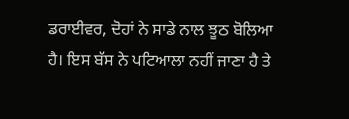ਡਰਾਈਵਰ, ਦੋਹਾਂ ਨੇ ਸਾਡੇ ਨਾਲ ਝੂਠ ਬੋਲਿਆ ਹੈ। ਇਸ ਬੱਸ ਨੇ ਪਟਿਆਲਾ ਨਹੀਂ ਜਾਣਾ ਹੈ ਤੇ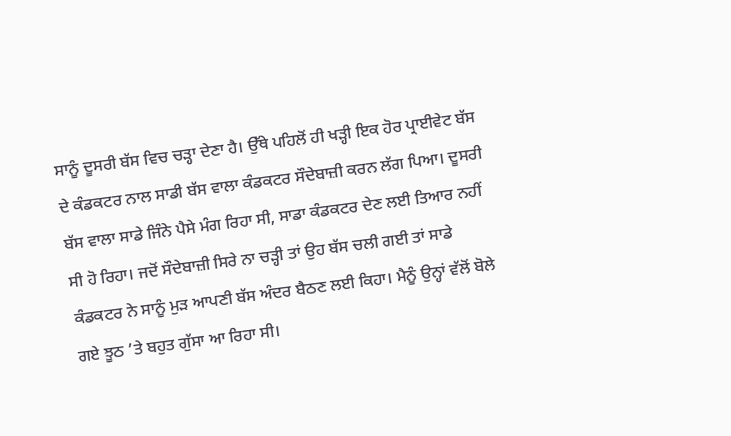ਸਾਨੂੰ ਦੂਸਰੀ ਬੱਸ ਵਿਚ ਚੜ੍ਹਾ ਦੇਣਾ ਹੈ। ਉੱਥੇ ਪਹਿਲੋਂ ਹੀ ਖੜ੍ਹੀ ਇਕ ਹੋਰ ਪ੍ਰਾਈਵੇਟ ਬੱਸ ਦੇ ਕੰਡਕਟਰ ਨਾਲ ਸਾਡੀ ਬੱਸ ਵਾਲਾ ਕੰਡਕਟਰ ਸੌਦੇਬਾਜ਼ੀ ਕਰਨ ਲੱਗ ਪਿਆ। ਦੂਸਰੀ ਬੱਸ ਵਾਲਾ ਸਾਡੇ ਜਿੰਨੇ ਪੈਸੇ ਮੰਗ ਰਿਹਾ ਸੀ, ਸਾਡਾ ਕੰਡਕਟਰ ਦੇਣ ਲਈ ਤਿਆਰ ਨਹੀਂ ਸੀ ਹੋ ਰਿਹਾ। ਜਦੋਂ ਸੌਦੇਬਾਜ਼ੀ ਸਿਰੇ ਨਾ ਚੜ੍ਹੀ ਤਾਂ ਉਹ ਬੱਸ ਚਲੀ ਗਈ ਤਾਂ ਸਾਡੇ ਕੰਡਕਟਰ ਨੇ ਸਾਨੂੰ ਮੁੜ ਆਪਣੀ ਬੱਸ ਅੰਦਰ ਬੈਠਣ ਲਈ ਕਿਹਾ। ਮੈਨੂੰ ਉਨ੍ਹਾਂ ਵੱਲੋਂ ਬੋਲੇ ਗਏ ਝੂਠ ’ਤੇ ਬਹੁਤ ਗੁੱਸਾ ਆ ਰਿਹਾ ਸੀ।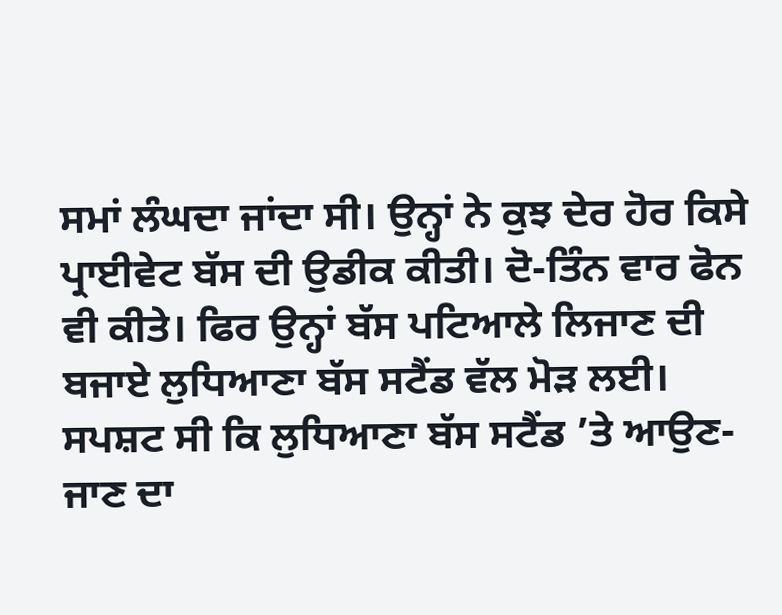ਸਮਾਂ ਲੰਘਦਾ ਜਾਂਦਾ ਸੀ। ਉਨ੍ਹਾਂ ਨੇ ਕੁਝ ਦੇਰ ਹੋਰ ਕਿਸੇ ਪ੍ਰਾਈਵੇਟ ਬੱਸ ਦੀ ਉਡੀਕ ਕੀਤੀ। ਦੋ-ਤਿੰਨ ਵਾਰ ਫੋਨ ਵੀ ਕੀਤੇ। ਫਿਰ ਉਨ੍ਹਾਂ ਬੱਸ ਪਟਿਆਲੇ ਲਿਜਾਣ ਦੀ ਬਜਾਏ ਲੁਧਿਆਣਾ ਬੱਸ ਸਟੈਂਡ ਵੱਲ ਮੋੜ ਲਈ।
ਸਪਸ਼ਟ ਸੀ ਕਿ ਲੁਧਿਆਣਾ ਬੱਸ ਸਟੈਂਡ ’ਤੇ ਆਉਣ-ਜਾਣ ਦਾ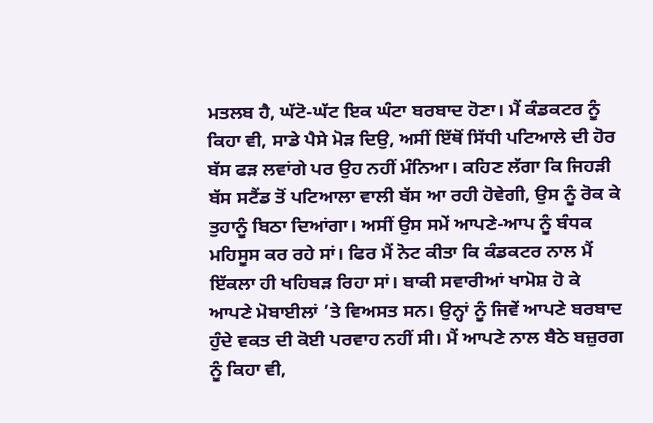ਮਤਲਬ ਹੈ, ਘੱਟੋ-ਘੱਟ ਇਕ ਘੰਟਾ ਬਰਬਾਦ ਹੋਣਾ। ਮੈਂ ਕੰਡਕਟਰ ਨੂੰ ਕਿਹਾ ਵੀ, ਸਾਡੇ ਪੈਸੇ ਮੋੜ ਦਿਉ, ਅਸੀਂ ਇੱਥੋਂ ਸਿੱਧੀ ਪਟਿਆਲੇ ਦੀ ਹੋਰ ਬੱਸ ਫੜ ਲਵਾਂਗੇ ਪਰ ਉਹ ਨਹੀਂ ਮੰਨਿਆ। ਕਹਿਣ ਲੱਗਾ ਕਿ ਜਿਹੜੀ ਬੱਸ ਸਟੈਂਡ ਤੋਂ ਪਟਿਆਲਾ ਵਾਲੀ ਬੱਸ ਆ ਰਹੀ ਹੋਵੇਗੀ, ਉਸ ਨੂੰ ਰੋਕ ਕੇ ਤੁਹਾਨੂੰ ਬਿਠਾ ਦਿਆਂਗਾ। ਅਸੀਂ ਉਸ ਸਮੇਂ ਆਪਣੇ-ਆਪ ਨੂੰ ਬੰਧਕ ਮਹਿਸੂਸ ਕਰ ਰਹੇ ਸਾਂ। ਫਿਰ ਮੈਂ ਨੋਟ ਕੀਤਾ ਕਿ ਕੰਡਕਟਰ ਨਾਲ ਮੈਂ ਇੱਕਲਾ ਹੀ ਖਹਿਬੜ ਰਿਹਾ ਸਾਂ। ਬਾਕੀ ਸਵਾਰੀਆਂ ਖਾਮੋਸ਼ ਹੋ ਕੇ ਆਪਣੇ ਮੋਬਾਈਲਾਂ ’ਤੇ ਵਿਅਸਤ ਸਨ। ਉਨ੍ਹਾਂ ਨੂੰ ਜਿਵੇਂ ਆਪਣੇ ਬਰਬਾਦ ਹੁੰਦੇ ਵਕਤ ਦੀ ਕੋਈ ਪਰਵਾਹ ਨਹੀਂ ਸੀ। ਮੈਂ ਆਪਣੇ ਨਾਲ ਬੈਠੇ ਬਜ਼ੁਰਗ ਨੂੰ ਕਿਹਾ ਵੀ,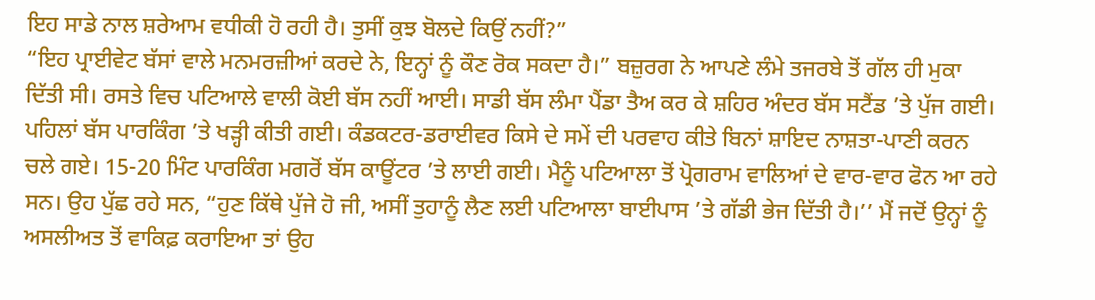ਇਹ ਸਾਡੇ ਨਾਲ ਸ਼ਰੇਆਮ ਵਧੀਕੀ ਹੋ ਰਹੀ ਹੈ। ਤੁਸੀਂ ਕੁਝ ਬੋਲਦੇ ਕਿਉਂ ਨਹੀਂ?”
“ਇਹ ਪ੍ਰਾਈਵੇਟ ਬੱਸਾਂ ਵਾਲੇ ਮਨਮਰਜ਼ੀਆਂ ਕਰਦੇ ਨੇ, ਇਨ੍ਹਾਂ ਨੂੰ ਕੌਣ ਰੋਕ ਸਕਦਾ ਹੈ।” ਬਜ਼ੁਰਗ ਨੇ ਆਪਣੇ ਲੰਮੇ ਤਜਰਬੇ ਤੋਂ ਗੱਲ ਹੀ ਮੁਕਾ ਦਿੱਤੀ ਸੀ। ਰਸਤੇ ਵਿਚ ਪਟਿਆਲੇ ਵਾਲੀ ਕੋਈ ਬੱਸ ਨਹੀਂ ਆਈ। ਸਾਡੀ ਬੱਸ ਲੰਮਾ ਪੈਂਡਾ ਤੈਅ ਕਰ ਕੇ ਸ਼ਹਿਰ ਅੰਦਰ ਬੱਸ ਸਟੈਂਡ ’ਤੇ ਪੁੱਜ ਗਈ। ਪਹਿਲਾਂ ਬੱਸ ਪਾਰਕਿੰਗ ’ਤੇ ਖੜ੍ਹੀ ਕੀਤੀ ਗਈ। ਕੰਡਕਟਰ-ਡਰਾਈਵਰ ਕਿਸੇ ਦੇ ਸਮੇਂ ਦੀ ਪਰਵਾਹ ਕੀਤੇ ਬਿਨਾਂ ਸ਼ਾਇਦ ਨਾਸ਼ਤਾ-ਪਾਣੀ ਕਰਨ ਚਲੇ ਗਏ। 15-20 ਮਿੰਟ ਪਾਰਕਿੰਗ ਮਗਰੋਂ ਬੱਸ ਕਾਊਂਟਰ ’ਤੇ ਲਾਈ ਗਈ। ਮੈਨੂੰ ਪਟਿਆਲਾ ਤੋਂ ਪ੍ਰੋਗਰਾਮ ਵਾਲਿਆਂ ਦੇ ਵਾਰ-ਵਾਰ ਫੋਨ ਆ ਰਹੇ ਸਨ। ਉਹ ਪੁੱਛ ਰਹੇ ਸਨ, “ਹੁਣ ਕਿੱਥੇ ਪੁੱਜੇ ਹੋ ਜੀ, ਅਸੀਂ ਤੁਹਾਨੂੰ ਲੈਣ ਲਈ ਪਟਿਆਲਾ ਬਾਈਪਾਸ ’ਤੇ ਗੱਡੀ ਭੇਜ ਦਿੱਤੀ ਹੈ।’’ ਮੈਂ ਜਦੋਂ ਉਨ੍ਹਾਂ ਨੂੰ ਅਸਲੀਅਤ ਤੋਂ ਵਾਕਿਫ਼ ਕਰਾਇਆ ਤਾਂ ਉਹ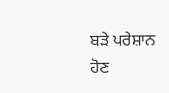ਬੜੇ ਪਰੇਸ਼ਾਨ ਹੋਣ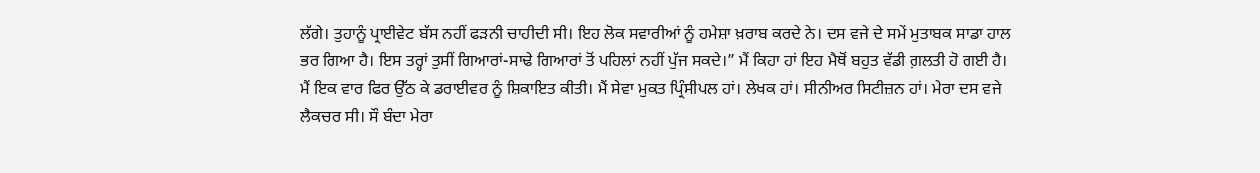ਲੱਗੇ। ਤੁਹਾਨੂੰ ਪ੍ਰਾਈਵੇਟ ਬੱਸ ਨਹੀਂ ਫੜਨੀ ਚਾਹੀਦੀ ਸੀ। ਇਹ ਲੋਕ ਸਵਾਰੀਆਂ ਨੂੰ ਹਮੇਸ਼ਾ ਖ਼ਰਾਬ ਕਰਦੇ ਨੇ। ਦਸ ਵਜੇ ਦੇ ਸਮੇਂ ਮੁਤਾਬਕ ਸਾਡਾ ਹਾਲ ਭਰ ਗਿਆ ਹੈ। ਇਸ ਤਰ੍ਹਾਂ ਤੁਸੀਂ ਗਿਆਰਾਂ-ਸਾਢੇ ਗਿਆਰਾਂ ਤੋਂ ਪਹਿਲਾਂ ਨਹੀਂ ਪੁੱਜ ਸਕਦੇ।” ਮੈਂ ਕਿਹਾ ਹਾਂ ਇਹ ਮੈਥੋਂ ਬਹੁਤ ਵੱਡੀ ਗ਼ਲਤੀ ਹੋ ਗਈ ਹੈ। ਮੈਂ ਇਕ ਵਾਰ ਫਿਰ ਉੱਠ ਕੇ ਡਰਾਈਵਰ ਨੂੰ ਸ਼ਿਕਾਇਤ ਕੀਤੀ। ਮੈਂ ਸੇਵਾ ਮੁਕਤ ਪ੍ਰਿੰਸੀਪਲ ਹਾਂ। ਲੇਖਕ ਹਾਂ। ਸੀਨੀਅਰ ਸਿਟੀਜ਼ਨ ਹਾਂ। ਮੇਰਾ ਦਸ ਵਜੇ ਲੈਕਚਰ ਸੀ। ਸੌ ਬੰਦਾ ਮੇਰਾ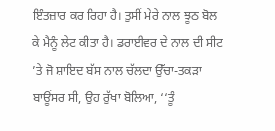ਇੰਤਜ਼ਾਰ ਕਰ ਰਿਹਾ ਹੈ। ਤੁਸੀਂ ਮੇਰੇ ਨਾਲ ਝੂਠ ਬੋਲ ਕੇ ਮੈਨੂੰ ਲੇਟ ਕੀਤਾ ਹੈ। ਡਰਾਈਵਰ ਦੇ ਨਾਲ ਦੀ ਸੀਟ ’ਤੇ ਜੋ ਸ਼ਾਇਦ ਬੱਸ ਨਾਲ ਚੱਲਦਾ ਉੱਚਾ-ਤਕੜਾ ਬਾਊਂਸਰ ਸੀ, ਉਹ ਰੁੱਖਾ ਬੋਲਿਆ, ‘‘ਤੂੰ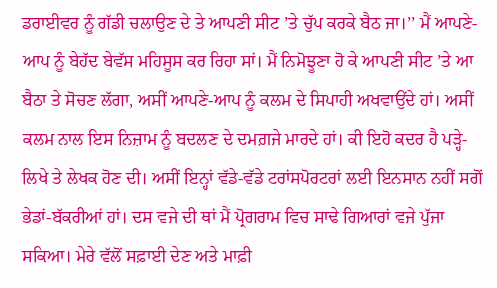ਡਰਾਈਵਰ ਨੂੰ ਗੱਡੀ ਚਲਾਉਣ ਦੇ ਤੇ ਆਪਣੀ ਸੀਟ ’ਤੇ ਚੁੱਪ ਕਰਕੇ ਬੈਠ ਜਾ।’’ ਮੈਂ ਆਪਣੇ-ਆਪ ਨੂੰ ਬੇਹੱਦ ਬੇਵੱਸ ਮਹਿਸੂਸ ਕਰ ਰਿਹਾ ਸਾਂ। ਮੈਂ ਨਿਮੋਝੂਣਾ ਹੋ ਕੇ ਆਪਣੀ ਸੀਟ ’ਤੇ ਆ ਬੈਠਾ ਤੇ ਸੋਚਣ ਲੱਗਾ, ਅਸੀਂ ਆਪਣੇ-ਆਪ ਨੂੰ ਕਲਮ ਦੇ ਸਿਪਾਹੀ ਅਖਵਾਉਂਦੇ ਹਾਂ। ਅਸੀਂ ਕਲਮ ਨਾਲ ਇਸ ਨਿਜ਼ਾਮ ਨੂੰ ਬਦਲਣ ਦੇ ਦਮਗ਼ਜੇ ਮਾਰਦੇ ਹਾਂ। ਕੀ ਇਹੋ ਕਦਰ ਹੈ ਪੜ੍ਹੇ-ਲਿਖੇ ਤੇ ਲੇਖਕ ਹੋਣ ਦੀ। ਅਸੀਂ ਇਨ੍ਹਾਂ ਵੱਡੇ-ਵੱਡੇ ਟਰਾਂਸਪੋਰਟਰਾਂ ਲਈ ਇਨਸਾਨ ਨਹੀਂ ਸਗੋਂ ਭੇਡਾਂ-ਬੱਕਰੀਆਂ ਹਾਂ। ਦਸ ਵਜੇ ਦੀ ਥਾਂ ਮੈਂ ਪ੍ਰੋਗਰਾਮ ਵਿਚ ਸਾਢੇ ਗਿਆਰਾਂ ਵਜੇ ਪੁੱਜਾ ਸਕਿਆ। ਮੇਰੇ ਵੱਲੋਂ ਸਫ਼ਾਈ ਦੇਣ ਅਤੇ ਮਾਫ਼ੀ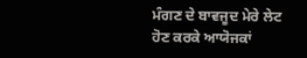ਮੰਗਣ ਦੇ ਬਾਵਜੂਦ ਮੇਰੇ ਲੇਟ ਹੋਣ ਕਰਕੇ ਆਯੋਜਕਾਂ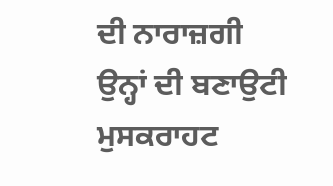ਦੀ ਨਾਰਾਜ਼ਗੀ ਉਨ੍ਹਾਂ ਦੀ ਬਣਾਉਟੀ ਮੁਸਕਰਾਹਟ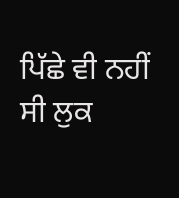ਪਿੱਛੇ ਵੀ ਨਹੀਂ ਸੀ ਲੁਕ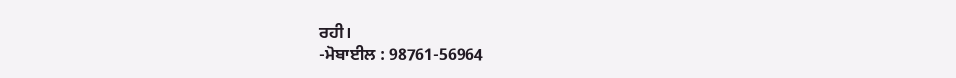ਰਹੀ।
-ਮੋਬਾਈਲ : 98761-56964